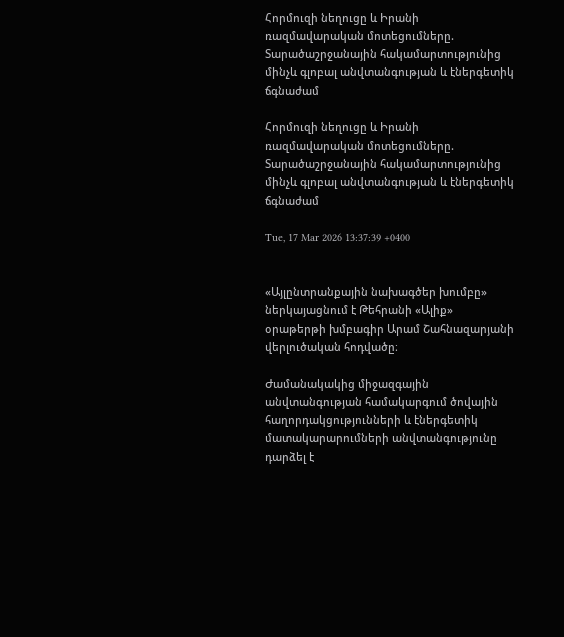Հորմուզի նեղուցը և Իրանի ռազմավարական մոտեցումները. Տարածաշրջանային հակամարտությունից մինչև գլոբալ անվտանգության և էներգետիկ ճգնաժամ

Հորմուզի նեղուցը և Իրանի ռազմավարական մոտեցումները. Տարածաշրջանային հակամարտությունից մինչև գլոբալ անվտանգության և էներգետիկ ճգնաժամ

Tue, 17 Mar 2026 13:37:39 +0400


«Այլընտրանքային նախագծեր խումբը» ներկայացնում է Թեհրանի «Ալիք» օրաթերթի խմբագիր Արամ Շահնազարյանի վերլուծական հոդվածը։

Ժամանակակից միջազգային անվտանգության համակարգում ծովային հաղորդակցությունների և էներգետիկ մատակարարումների անվտանգությունը դարձել է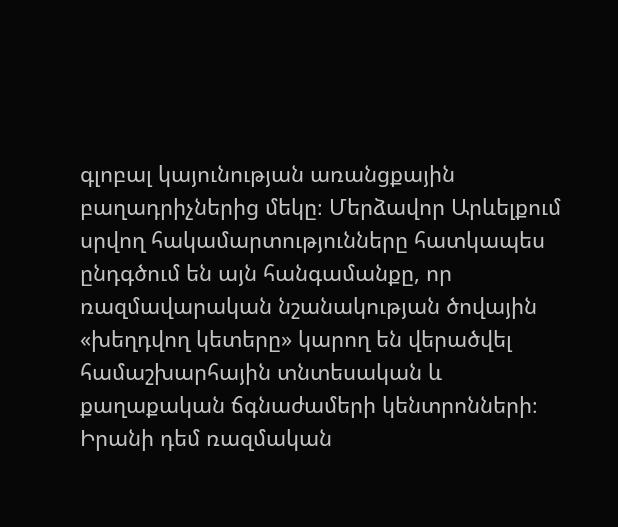գլոբալ կայունության առանցքային բաղադրիչներից մեկը։ Մերձավոր Արևելքում սրվող հակամարտությունները հատկապես ընդգծում են այն հանգամանքը, որ ռազմավարական նշանակության ծովային «խեղդվող կետերը» կարող են վերածվել համաշխարհային տնտեսական և քաղաքական ճգնաժամերի կենտրոնների։ Իրանի դեմ ռազմական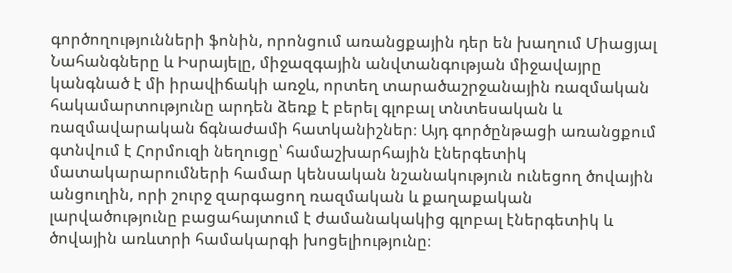գործողությունների ֆոնին, որոնցում առանցքային դեր են խաղում Միացյալ Նահանգները և Իսրայելը, միջազգային անվտանգության միջավայրը կանգնած է մի իրավիճակի առջև, որտեղ տարածաշրջանային ռազմական հակամարտությունը արդեն ձեռք է բերել գլոբալ տնտեսական և ռազմավարական ճգնաժամի հատկանիշներ։ Այդ գործընթացի առանցքում գտնվում է Հորմուզի նեղուցը՝ համաշխարհային էներգետիկ մատակարարումների համար կենսական նշանակություն ունեցող ծովային անցուղին, որի շուրջ զարգացող ռազմական և քաղաքական լարվածությունը բացահայտում է ժամանակակից գլոբալ էներգետիկ և ծովային առևտրի համակարգի խոցելիությունը։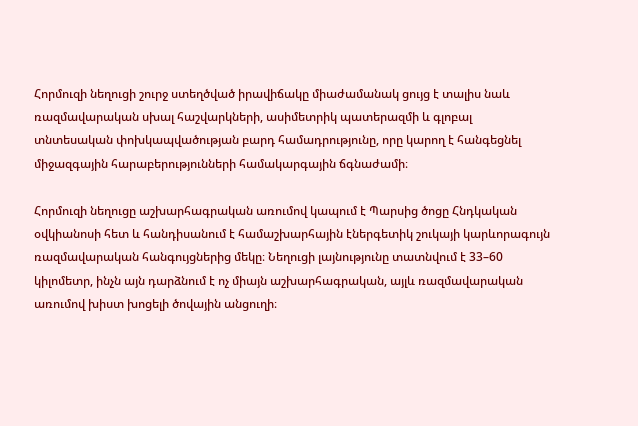Հորմուզի նեղուցի շուրջ ստեղծված իրավիճակը միաժամանակ ցույց է տալիս նաև ռազմավարական սխալ հաշվարկների, ասիմետրիկ պատերազմի և գլոբալ տնտեսական փոխկապվածության բարդ համադրությունը, որը կարող է հանգեցնել միջազգային հարաբերությունների համակարգային ճգնաժամի։

Հորմուզի նեղուցը աշխարհագրական առումով կապում է Պարսից ծոցը Հնդկական օվկիանոսի հետ և հանդիսանում է համաշխարհային էներգետիկ շուկայի կարևորագույն ռազմավարական հանգույցներից մեկը։ Նեղուցի լայնությունը տատնվում է 33–60 կիլոմետր, ինչն այն դարձնում է ոչ միայն աշխարհագրական, այլև ռազմավարական առումով խիստ խոցելի ծովային անցուղի։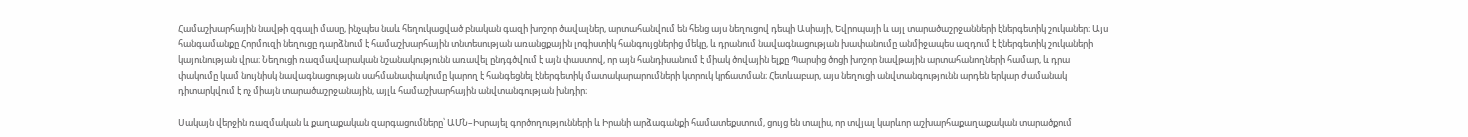Համաշխարհային նավթի զգալի մասը, ինչպես նաև հեղուկացված բնական գազի խոշոր ծավալներ, արտահանվում են հենց այս նեղուցով դեպի Ասիայի, Եվրոպայի և այլ տարածաշրջանների էներգետիկ շուկաներ։ Այս հանգամանքը Հորմուզի նեղուցը դարձնում է համաշխարհային տնտեսության առանցքային լոգիստիկ հանգույցներից մեկը, և դրանում նավագնացության խափանումը անմիջապես ազդում է էներգետիկ շուկաների կայունության վրա։ Նեղուցի ռազմավարական նշանակությունն առավել ընդգծվում է այն փաստով, որ այն հանդիսանում է միակ ծովային ելքը Պարսից ծոցի խոշոր նավթային արտահանողների համար, և դրա փակումը կամ նույնիսկ նավագնացության սահմանափակումը կարող է հանգեցնել էներգետիկ մատակարարումների կտրուկ կրճատման։ Հետևաբար, այս նեղուցի անվտանգությունն արդեն երկար ժամանակ դիտարկվում է ոչ միայն տարածաշրջանային, այլև համաշխարհային անվտանգության խնդիր։

Սակայն վերջին ռազմական և քաղաքական զարգացումները՝ ԱՄՆ–Իսրայել գործողությունների և Իրանի արձագանքի համատեքստում, ցույց են տալիս, որ տվյալ կարևոր աշխարհաքաղաքական տարածքում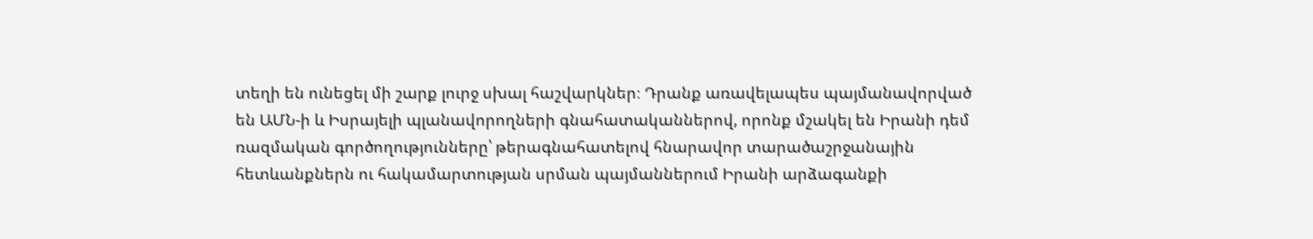տեղի են ունեցել մի շարք լուրջ սխալ հաշվարկներ։ Դրանք առավելապես պայմանավորված են ԱՄՆ-ի և Իսրայելի պլանավորողների գնահատականներով, որոնք մշակել են Իրանի դեմ ռազմական գործողությունները՝ թերագնահատելով հնարավոր տարածաշրջանային հետևանքներն ու հակամարտության սրման պայմաններում Իրանի արձագանքի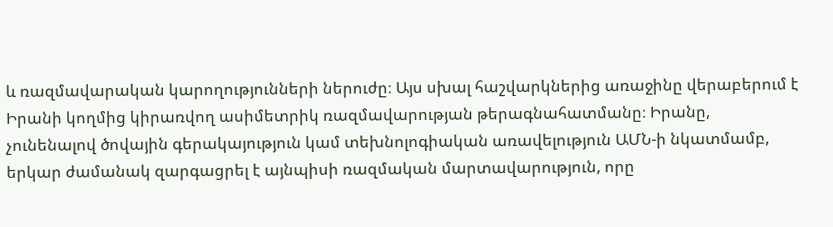և ռազմավարական կարողությունների ներուժը։ Այս սխալ հաշվարկներից առաջինը վերաբերում է Իրանի կողմից կիրառվող ասիմետրիկ ռազմավարության թերագնահատմանը։ Իրանը, չունենալով ծովային գերակայություն կամ տեխնոլոգիական առավելություն ԱՄՆ-ի նկատմամբ, երկար ժամանակ զարգացրել է այնպիսի ռազմական մարտավարություն, որը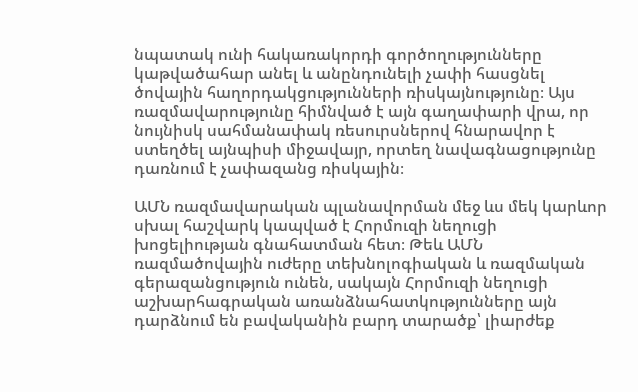նպատակ ունի հակառակորդի գործողությունները կաթվածահար անել և անընդունելի չափի հասցնել ծովային հաղորդակցությունների ռիսկայնությունը։ Այս ռազմավարությունը հիմնված է այն գաղափարի վրա, որ նույնիսկ սահմանափակ ռեսուրսներով հնարավոր է ստեղծել այնպիսի միջավայր, որտեղ նավագնացությունը դառնում է չափազանց ռիսկային։

ԱՄՆ ռազմավարական պլանավորման մեջ ևս մեկ կարևոր սխալ հաշվարկ կապված է Հորմուզի նեղուցի խոցելիության գնահատման հետ։ Թեև ԱՄՆ ռազմածովային ուժերը տեխնոլոգիական և ռազմական գերազանցություն ունեն, սակայն Հորմուզի նեղուցի աշխարհագրական առանձնահատկությունները այն դարձնում են բավականին բարդ տարածք՝ լիարժեք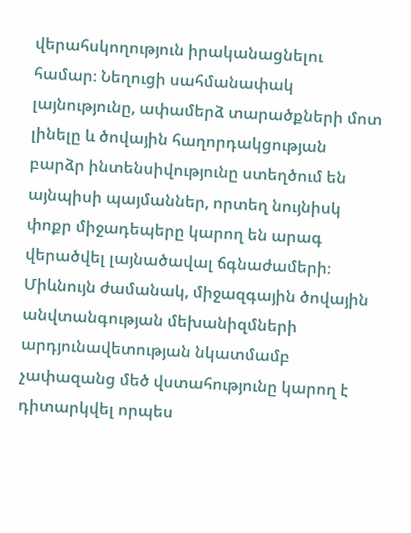վերահսկողություն իրականացնելու համար։ Նեղուցի սահմանափակ լայնությունը, ափամերձ տարածքների մոտ լինելը և ծովային հաղորդակցության բարձր ինտենսիվությունը ստեղծում են այնպիսի պայմաններ, որտեղ նույնիսկ փոքր միջադեպերը կարող են արագ վերածվել լայնածավալ ճգնաժամերի։ Միևնույն ժամանակ, միջազգային ծովային անվտանգության մեխանիզմների արդյունավետության նկատմամբ չափազանց մեծ վստահությունը կարող է դիտարկվել որպես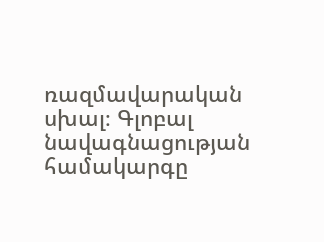ռազմավարական սխալ։ Գլոբալ նավագնացության համակարգը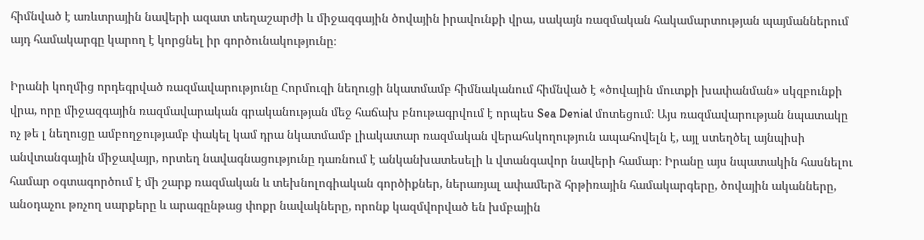հիմնված է առևտրային նավերի ազատ տեղաշարժի և միջազգային ծովային իրավունքի վրա, սակայն ռազմական հակամարտության պայմաններում այդ համակարգը կարող է կորցնել իր գործունակությունը։

Իրանի կողմից որդեգրված ռազմավարությունը Հորմուզի նեղուցի նկատմամբ հիմնականում հիմնված է «ծովային մուտքի խափանման» սկզբունքի վրա, որը միջազգային ռազմավարական գրականության մեջ հաճախ բնութագրվում է որպես Sea Denial մոտեցում։ Այս ռազմավարության նպատակը ոչ թե լ նեղուցը ամբողջությամբ փակել կամ դրա նկատմամբ լիակատար ռազմական վերահսկողություն ապահովելն է, այլ ստեղծել այնպիսի անվտանգային միջավայր, որտեղ նավագնացությունը դառնում է անկանխատեսելի և վտանգավոր նավերի համար։ Իրանը այս նպատակին հասնելու համար օգտագործում է մի շարք ռազմական և տեխնոլոգիական գործիքներ, ներառյալ ափամերձ հրթիռային համակարգերը, ծովային ականները, անօդաչու թռչող սարքերը և արագընթաց փոքր նավակները, որոնք կազմվորված են խմբային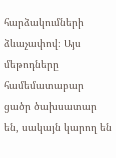հարձակումների ձևաչափով։ Այս մեթոդները համեմատաբար ցածր ծախսատար են, սակայն կարող են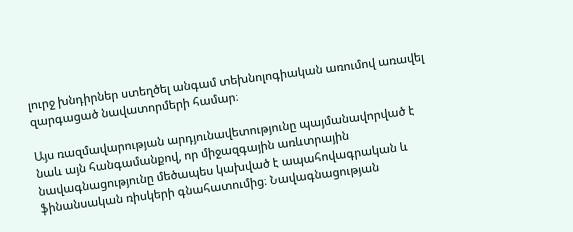լուրջ խնդիրներ ստեղծել անգամ տեխնոլոգիական առումով առավել զարգացած նավատորմերի համար։

Այս ռազմավարության արդյունավետությունը պայմանավորված է նաև այն հանգամանքով, որ միջազգային առևտրային նավագնացությունը մեծապես կախված է ապահովագրական և ֆինանսական ռիսկերի գնահատումից։ Նավագնացության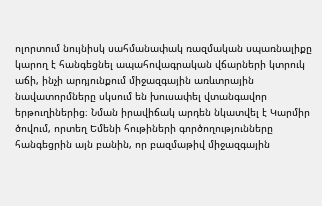ոլորտում նույնիսկ սահմանափակ ռազմական սպառնալիքը կարող է հանգեցնել ապահովագրական վճարների կտրուկ աճի, ինչի արդյունքում միջազգային առևտրային նավատորմները սկսում են խուսափել վտանգավոր երթուղիներից։ Նման իրավիճակ արդեն նկատվել է Կարմիր ծովում, որտեղ Եմենի հութիների գործողությունները հանգեցրին այն բանին, որ բազմաթիվ միջազգային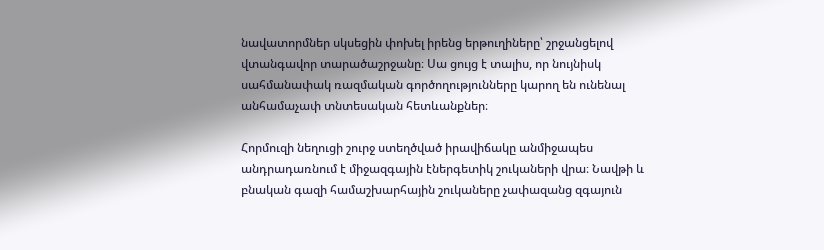նավատորմներ սկսեցին փոխել իրենց երթուղիները՝ շրջանցելով վտանգավոր տարածաշրջանը։ Սա ցույց է տալիս, որ նույնիսկ սահմանափակ ռազմական գործողությունները կարող են ունենալ անհամաչափ տնտեսական հետևանքներ։

Հորմուզի նեղուցի շուրջ ստեղծված իրավիճակը անմիջապես անդրադառնում է միջազգային էներգետիկ շուկաների վրա։ Նավթի և բնական գազի համաշխարհային շուկաները չափազանց զգայուն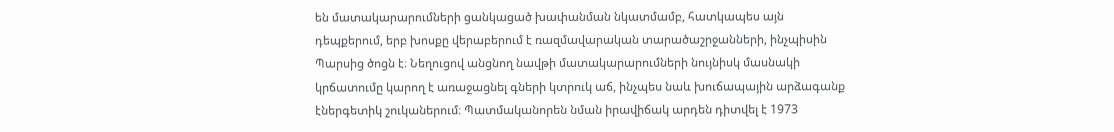են մատակարարումների ցանկացած խափանման նկատմամբ, հատկապես այն դեպքերում, երբ խոսքը վերաբերում է ռազմավարական տարածաշրջանների, ինչպիսին Պարսից ծոցն է։ Նեղուցով անցնող նավթի մատակարարումների նույնիսկ մասնակի կրճատումը կարող է առաջացնել գների կտրուկ աճ, ինչպես նաև խուճապային արձագանք էներգետիկ շուկաներում։ Պատմականորեն նման իրավիճակ արդեն դիտվել է 1973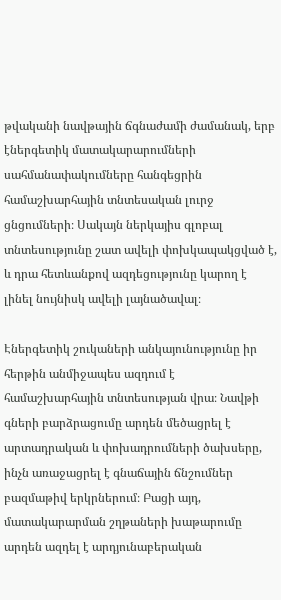թվականի նավթային ճգնաժամի ժամանակ, երբ էներգետիկ մատակարարումների սահմանափակումները հանգեցրին համաշխարհային տնտեսական լուրջ ցնցումների։ Սակայն ներկայիս գլոբալ տնտեսությունը շատ ավելի փոխկապակցված է, և դրա հետևանքով ազդեցությունը կարող է լինել նույնիսկ ավելի լայնածավալ։

Էներգետիկ շուկաների անկայունությունը իր հերթին անմիջապես ազդում է համաշխարհային տնտեսության վրա։ Նավթի գների բարձրացումը արդեն մեծացրել է արտադրական և փոխադրումների ծախսերը, ինչն առաջացրել է գնաճային ճնշումներ բազմաթիվ երկրներում։ Բացի այդ, մատակարարման շղթաների խաթարումը արդեն ազդել է արդյունաբերական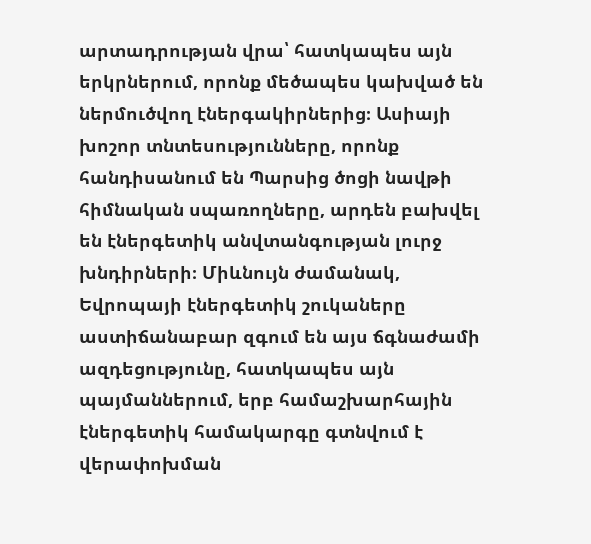արտադրության վրա՝ հատկապես այն երկրներում, որոնք մեծապես կախված են ներմուծվող էներգակիրներից։ Ասիայի խոշոր տնտեսությունները, որոնք հանդիսանում են Պարսից ծոցի նավթի հիմնական սպառողները, արդեն բախվել են էներգետիկ անվտանգության լուրջ խնդիրների։ Միևնույն ժամանակ, Եվրոպայի էներգետիկ շուկաները աստիճանաբար զգում են այս ճգնաժամի ազդեցությունը, հատկապես այն պայմաններում, երբ համաշխարհային էներգետիկ համակարգը գտնվում է վերափոխման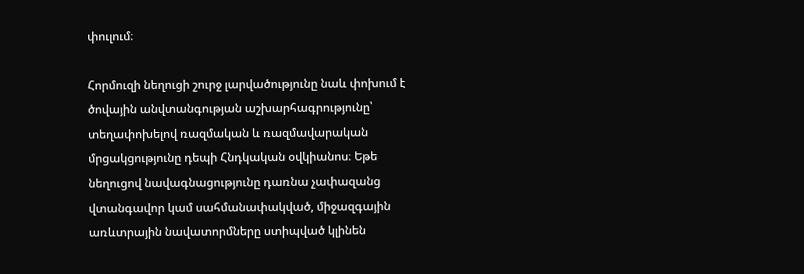փուլում։

Հորմուզի նեղուցի շուրջ լարվածությունը նաև փոխում է ծովային անվտանգության աշխարհագրությունը՝ տեղափոխելով ռազմական և ռազմավարական մրցակցությունը դեպի Հնդկական օվկիանոս։ Եթե նեղուցով նավագնացությունը դառնա չափազանց վտանգավոր կամ սահմանափակված, միջազգային առևտրային նավատորմները ստիպված կլինեն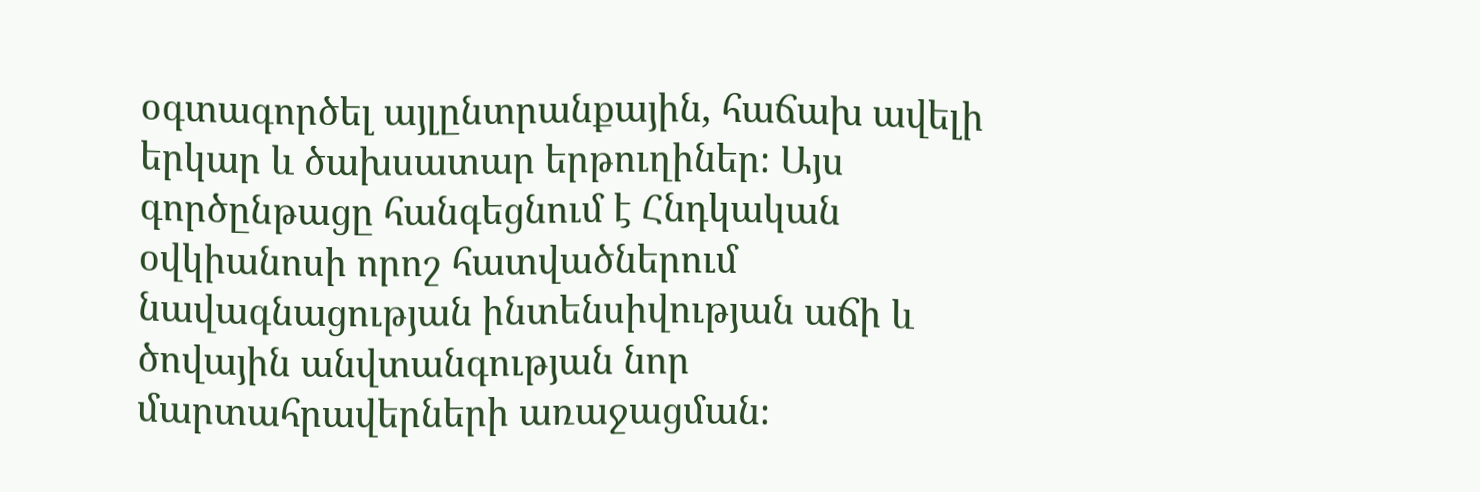օգտագործել այլընտրանքային, հաճախ ավելի երկար և ծախսատար երթուղիներ։ Այս գործընթացը հանգեցնում է Հնդկական օվկիանոսի որոշ հատվածներում նավագնացության ինտենսիվության աճի և ծովային անվտանգության նոր մարտահրավերների առաջացման։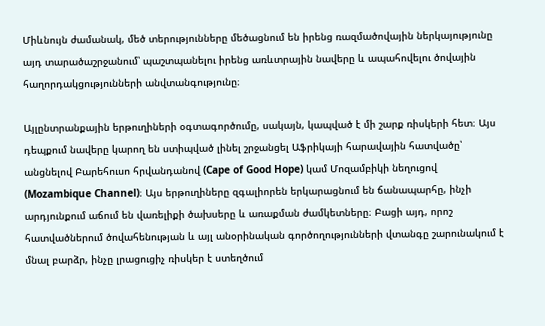Միևնույն ժամանակ, մեծ տերությունները մեծացնում են իրենց ռազմածովային ներկայությունը այդ տարածաշրջանում՝ պաշտպանելու իրենց առևտրային նավերը և ապահովելու ծովային հաղորդակցությունների անվտանգությունը։

Այլընտրանքային երթուղիների օգտագործումը, սակայն, կապված է մի շարք ռիսկերի հետ։ Այս դեպքում նավերը կարող են ստիպված լինել շրջանցել Աֆրիկայի հարավային հատվածը՝ անցնելով Բարեհուսո հրվանդանով (Cape of Good Hope) կամ Մոզամբիկի նեղուցով (Mozambique Channel)։ Այս երթուղիները զգալիորեն երկարացնում են ճանապարհը, ինչի արդյունքում աճում են վառելիքի ծախսերը և առաքման ժամկետները։ Բացի այդ, որոշ հատվածներում ծովահենության և այլ անօրինական գործողությունների վտանգը շարունակում է մնալ բարձր, ինչը լրացուցիչ ռիսկեր է ստեղծում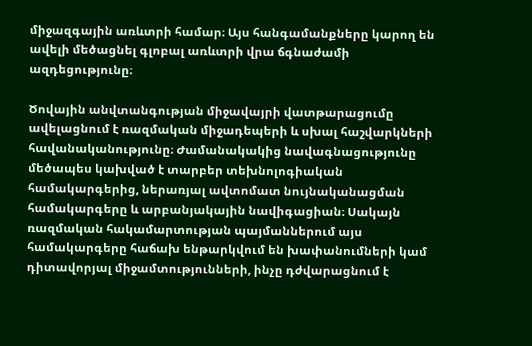միջազգային առևտրի համար։ Այս հանգամանքները կարող են ավելի մեծացնել գլոբալ առևտրի վրա ճգնաժամի ազդեցությունը։

Ծովային անվտանգության միջավայրի վատթարացումը ավելացնում է ռազմական միջադեպերի և սխալ հաշվարկների հավանականությունը։ Ժամանակակից նավագնացությունը մեծապես կախված է տարբեր տեխնոլոգիական համակարգերից, ներառյալ ավտոմատ նույնականացման համակարգերը և արբանյակային նավիգացիան։ Սակայն ռազմական հակամարտության պայմաններում այս համակարգերը հաճախ ենթարկվում են խափանումների կամ դիտավորյալ միջամտությունների, ինչը դժվարացնում է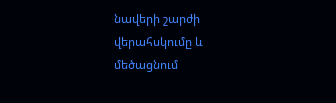նավերի շարժի վերահսկումը և մեծացնում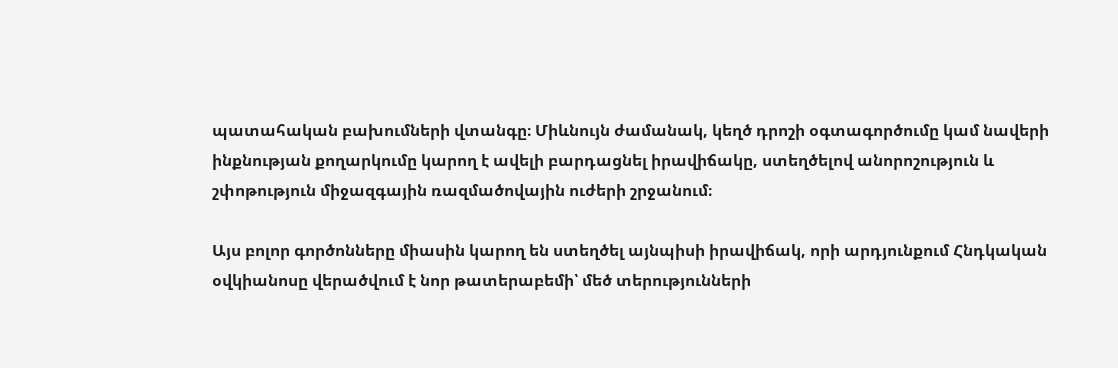պատահական բախումների վտանգը։ Միևնույն ժամանակ, կեղծ դրոշի օգտագործումը կամ նավերի ինքնության քողարկումը կարող է ավելի բարդացնել իրավիճակը, ստեղծելով անորոշություն և շփոթություն միջազգային ռազմածովային ուժերի շրջանում։

Այս բոլոր գործոնները միասին կարող են ստեղծել այնպիսի իրավիճակ, որի արդյունքում Հնդկական օվկիանոսը վերածվում է նոր թատերաբեմի՝ մեծ տերությունների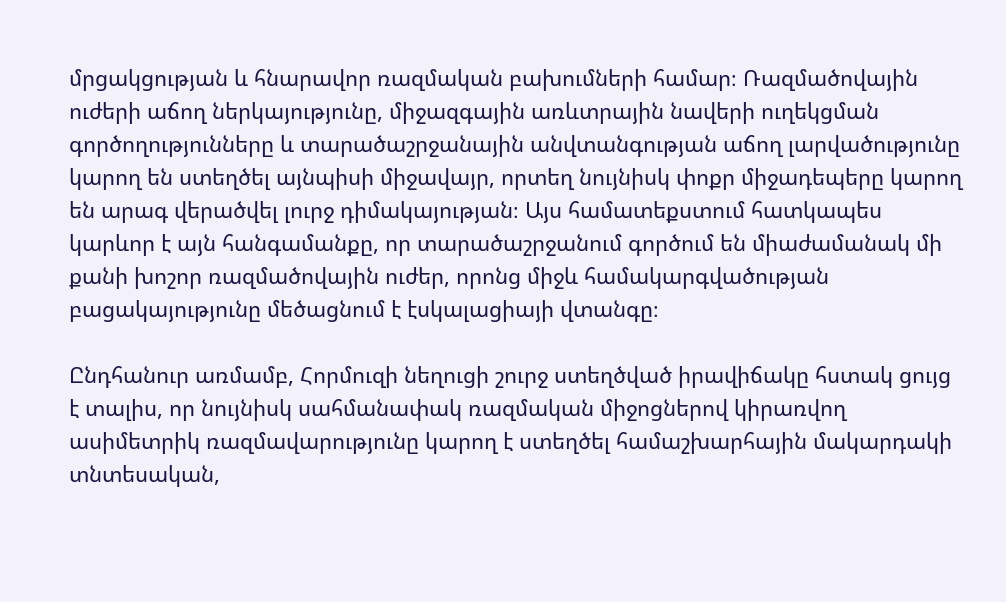մրցակցության և հնարավոր ռազմական բախումների համար։ Ռազմածովային ուժերի աճող ներկայությունը, միջազգային առևտրային նավերի ուղեկցման գործողությունները և տարածաշրջանային անվտանգության աճող լարվածությունը կարող են ստեղծել այնպիսի միջավայր, որտեղ նույնիսկ փոքր միջադեպերը կարող են արագ վերածվել լուրջ դիմակայության։ Այս համատեքստում հատկապես կարևոր է այն հանգամանքը, որ տարածաշրջանում գործում են միաժամանակ մի քանի խոշոր ռազմածովային ուժեր, որոնց միջև համակարգվածության բացակայությունը մեծացնում է էսկալացիայի վտանգը։

Ընդհանուր առմամբ, Հորմուզի նեղուցի շուրջ ստեղծված իրավիճակը հստակ ցույց է տալիս, որ նույնիսկ սահմանափակ ռազմական միջոցներով կիրառվող ասիմետրիկ ռազմավարությունը կարող է ստեղծել համաշխարհային մակարդակի տնտեսական,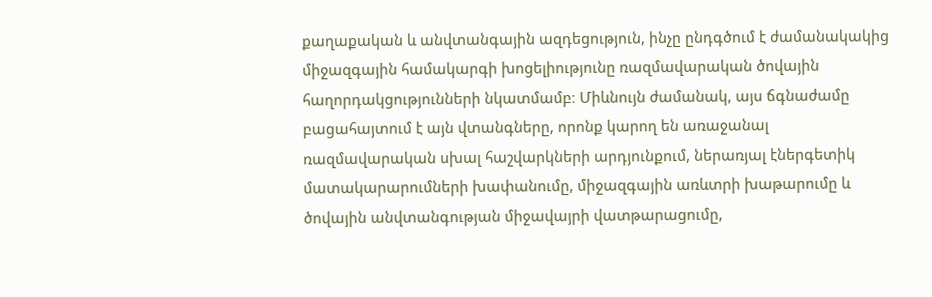քաղաքական և անվտանգային ազդեցություն, ինչը ընդգծում է ժամանակակից միջազգային համակարգի խոցելիությունը ռազմավարական ծովային հաղորդակցությունների նկատմամբ։ Միևնույն ժամանակ, այս ճգնաժամը բացահայտում է այն վտանգները, որոնք կարող են առաջանալ ռազմավարական սխալ հաշվարկների արդյունքում, ներառյալ էներգետիկ մատակարարումների խափանումը, միջազգային առևտրի խաթարումը և ծովային անվտանգության միջավայրի վատթարացումը,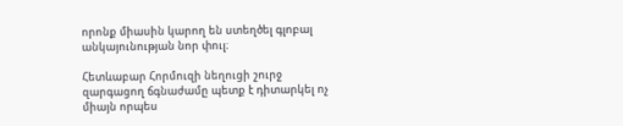որոնք միասին կարող են ստեղծել գլոբալ անկայունության նոր փուլ։

Հետևաբար Հորմուզի նեղուցի շուրջ զարգացող ճգնաժամը պետք է դիտարկել ոչ միայն որպես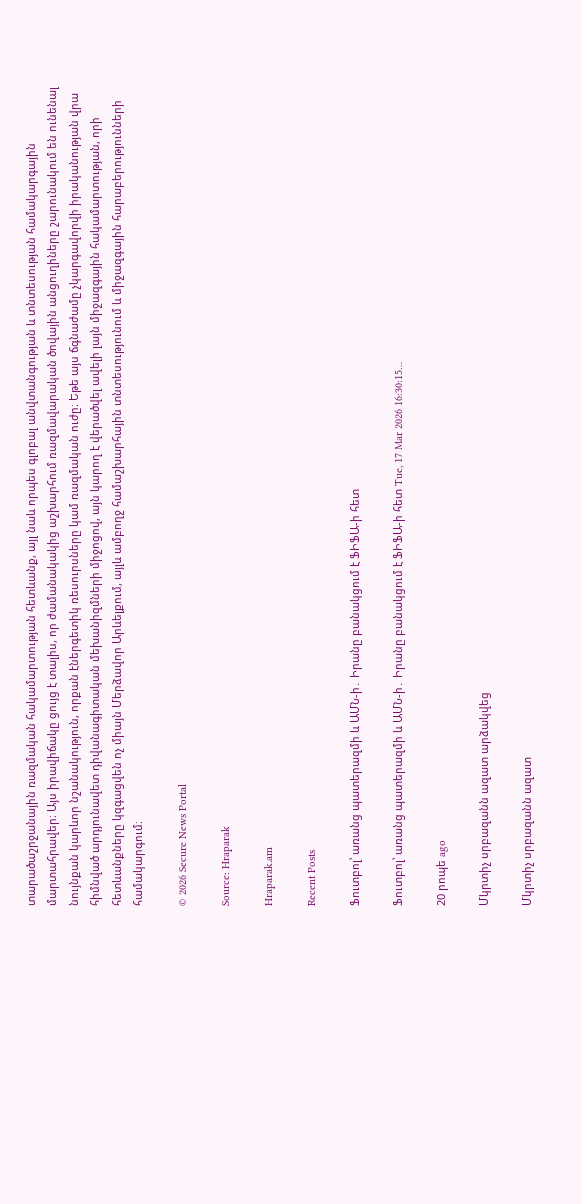տարածաշրջանային ռազմական հակամարտության հետևանք, այլ նաև որպես գլոբալ անվտանգության և տնտեսության համակարգային մարտահրավեր։ Այս իրավիճակը ցույց է տալիս, որ ժամանակակից աշխարհում ռազմավարական ծովային անցուղիները շարունակում են ունենալ նույնքան կարևոր նշանակություն, որքան էներգետիկ ռեսուրսները կամ ռազմական ուժը։ Եթե այս ճգնաժամը չկարգավորվի իրականության վրա հիմնված արդյունավետ դիվանագիտական մեխանիզմների միջոցով, այն կարող է վերածվել ավելի լայն միջազգային հակամարտության, որի հետևանքները կզգացվեն ոչ միայն Մերձավոր Արևելքում, այլև ամբողջ համաշխարհային տնտեսությունում և միջազգային հարաբերությունների համակարգում։

© 2026 Secure News Portal

Source: Hraparak

Hraparak.am

Recent Posts

Ֆուտբոլ՝ առանց պատերազմի և ԱՄՆ-ի․ Իրանը բանակցում է ՖԻՖԱ-ի հետ

Ֆուտբոլ՝ առանց պատերազմի և ԱՄՆ-ի․ Իրանը բանակցում է ՖԻՖԱ-ի հետ Tue, 17 Mar 2026 16:30:15…

20 րոպե ago

Մկրտիչ սրբազանն ազատ արձակվեց

Մկրտիչ սրբազանն ազատ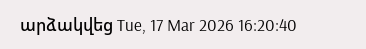արձակվեց Tue, 17 Mar 2026 16:20:40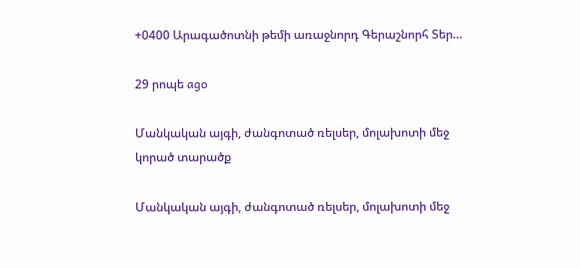+0400 Արագածոտնի թեմի առաջնորդ Գերաշնորհ Տեր…

29 րոպե ago

Մանկական այգի, ժանգոտած ռելսեր, մոլախոտի մեջ կորած տարածք

Մանկական այգի, ժանգոտած ռելսեր, մոլախոտի մեջ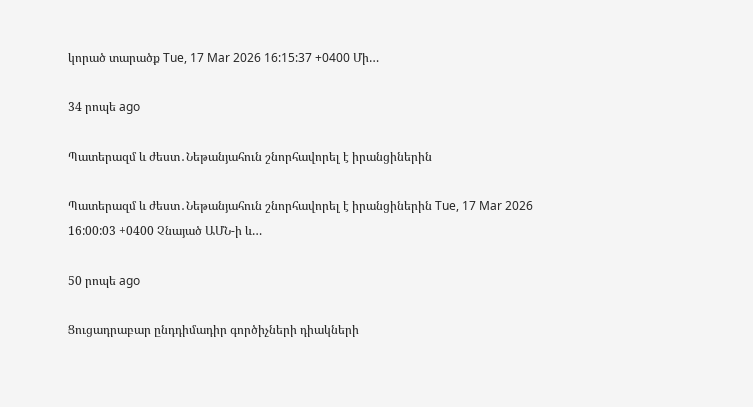կորած տարածք Tue, 17 Mar 2026 16:15:37 +0400 Մի…

34 րոպե ago

Պատերազմ և ժեստ․Նեթանյահուն շնորհավորել է իրանցիներին

Պատերազմ և ժեստ․Նեթանյահուն շնորհավորել է իրանցիներին Tue, 17 Mar 2026 16:00:03 +0400 Չնայած ԱՄՆ-ի և…

50 րոպե ago

Ցուցադրաբար ընդդիմադիր գործիչների դիակների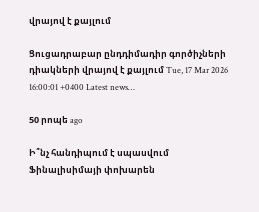վրայով է քայլում

Ցուցադրաբար ընդդիմադիր գործիչների դիակների վրայով է քայլում Tue, 17 Mar 2026 16:00:01 +0400 Latest news…

50 րոպե ago

Ի՞նչ հանդիպում է սպասվում Ֆինալիսիմայի փոխարեն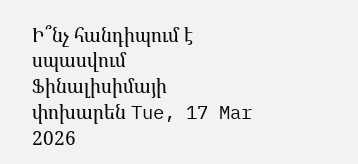Ի՞նչ հանդիպում է սպասվում Ֆինալիսիմայի փոխարեն Tue, 17 Mar 2026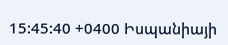15:45:40 +0400 Իսպանիայի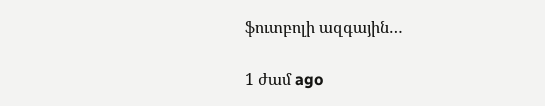ֆուտբոլի ազգային…

1 ժամ ago